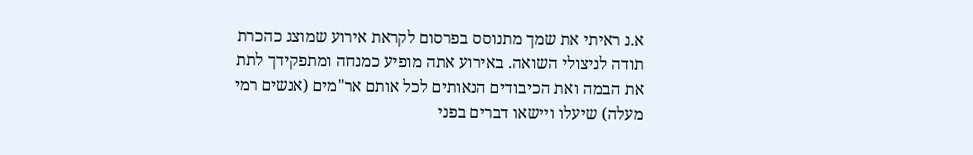א.נ ראיתי את שמך מתנוסס בפרסום לקראת אירוע שמוצג כהכרת תודה לניצולי השואה. באירוע אתה מופיע כמנחה ומתפקידך לתת את הבמה ואת הכיבודים הנאותים לכל אותם אר"מים (אנשים רמי מעלה) שיעלו ויישאו דברים בפני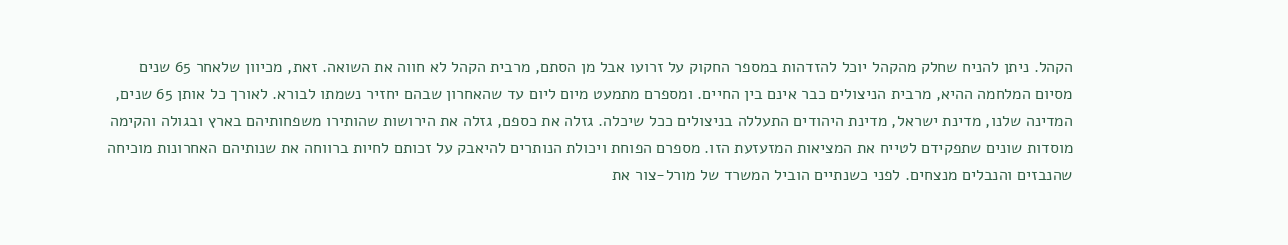הקהל. ניתן להניח שחלק מהקהל יוכל להזדהות במספר החקוק על זרועו אבל מן הסתם, מרבית הקהל לא חווה את השואה. זאת, מכיוון שלאחר 65 שנים מסיום המלחמה ההיא, מרבית הניצולים כבר אינם בין החיים. ומספרם מתמעט מיום ליום עד שהאחרון שבהם יחזיר נשמתו לבורא. לאורך כל אותן 65 שנים, המדינה שלנו, מדינת ישראל, מדינת היהודים התעללה בניצולים ככל שיכלה. גזלה את כספם, גזלה את הירושות שהותירו משפחותיהם בארץ ובגולה והקימה מוסדות שונים שתפקידם לטייח את המציאות המזעזעת הזו. מספרם הפוחת ויכולת הנותרים להיאבק על זכותם לחיות ברווחה את שנותיהם האחרונות מוכיחה שהנבזים והנבלים מנצחים. לפני כשנתיים הוביל המשרד של מורל-צור את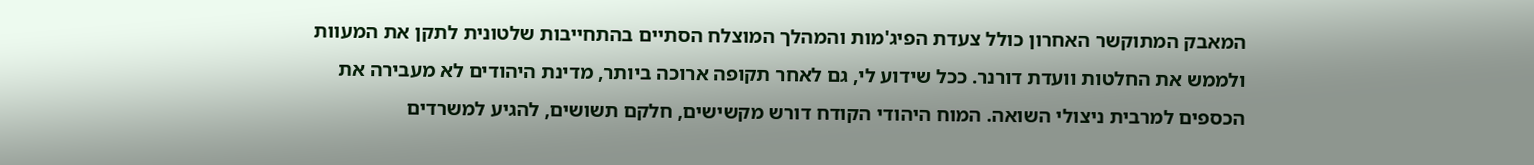המאבק המתוקשר האחרון כולל צעדת הפיג'מות והמהלך המוצלח הסתיים בהתחייבות שלטונית לתקן את המעוות ולממש את החלטות וועדת דורנר. ככל שידוע לי, גם לאחר תקופה ארוכה ביותר, מדינת היהודים לא מעבירה את הכספים למרבית ניצולי השואה. המוח היהודי הקודח דורש מקשישים, חלקם תשושים, להגיע למשרדים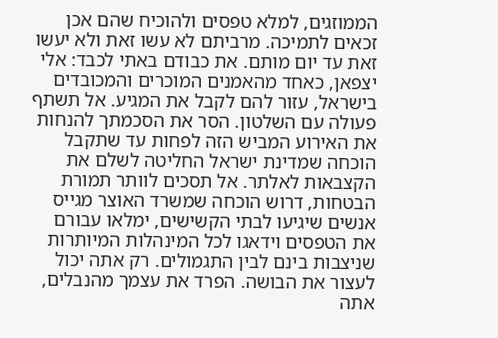הממוזגים, למלא טפסים ולהוכיח שהם אכן זכאים לתמיכה. מרביתם לא עשו זאת ולא יעשו זאת עד יום מותם. את כבודם באתי לכבד: אלי יצפאן, כאחד מהאמנים המוכרים והמכובדים בישראל, עזור להם לקבל את המגיע. אל תשתף פעולה עם השלטון. הסר את הסכמתך להנחות את האירוע המביש הזה לפחות עד שתקבל הוכחה שמדינת ישראל החליטה לשלם את הקצבאות לאלתר. אל תסכים לוותר תמורת הבטחות, דרוש הוכחה שמשרד האוצר מגייס אנשים שיגיעו לבתי הקשישים, ימלאו עבורם את הטפסים וידאגו לכל המינהלות המיותרות שניצבות בינם לבין התגמולים. רק אתה יכול לעצור את הבושה. הפרד את עצמך מהנבלים, אתה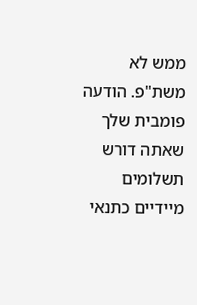ממש לא משת"פ. הודעה פומבית שלך שאתה דורש תשלומים מיידיים כתנאי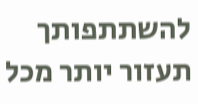להשתתפותך תעזור יותר מכל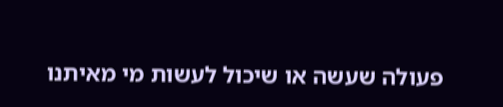פעולה שעשה או שיכול לעשות מי מאיתנו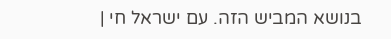בנושא המביש הזה. עם ישראל חי |